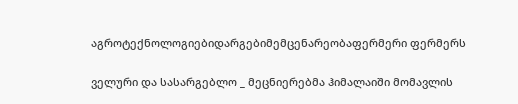აგროტექნოლოგიებიდარგებიმემცენარეობაფერმერი ფერმერს

ველური და სასარგებლო _ მეცნიერებმა ჰიმალაიში მომავლის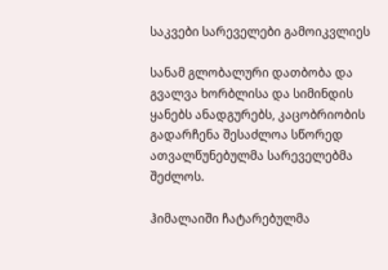საკვები სარეველები გამოიკვლიეს

სანამ გლობალური დათბობა და გვალვა ხორბლისა და სიმინდის ყანებს ანადგურებს, კაცობრიობის გადარჩენა შესაძლოა სწორედ ათვალწუნებულმა სარეველებმა შეძლოს.

ჰიმალაიში ჩატარებულმა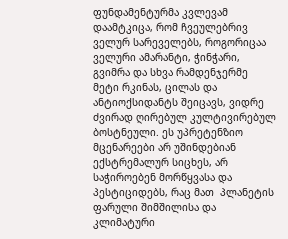ფუნდამენტურმა კვლევამ დაამტკიცა, რომ ჩვეულებრივ ველურ სარეველებს, როგორიცაა ველური ამარანტი, ჭინჭარი, გვიმრა და სხვა რამდენჯერმე მეტი რკინას, ცილას და ანტიოქსიდანტს შეიცავს, ვიდრე ძვირად ღირებულ კულტივირებულ  ბოსტნეული. ეს უპრეტენზიო მცენარეები არ უშინდებიან ექსტრემალურ სიცხეს, არ საჭიროებენ მორწყვასა და პესტიციდებს, რაც მათ  პლანეტის ფარული შიმშილისა და კლიმატური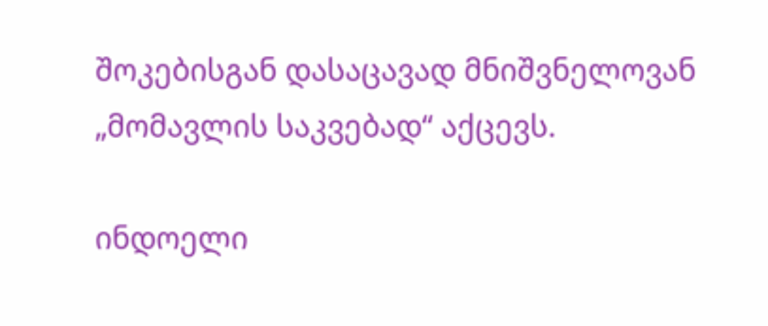შოკებისგან დასაცავად მნიშვნელოვან „მომავლის საკვებად“ აქცევს.

ინდოელი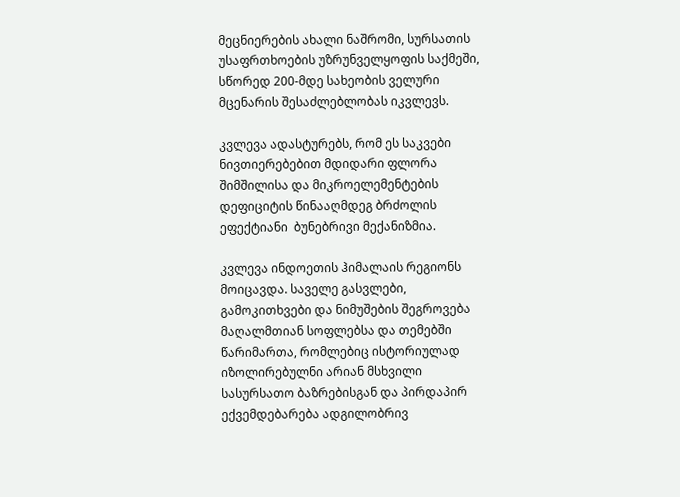მეცნიერების ახალი ნაშრომი, სურსათის უსაფრთხოების უზრუნველყოფის საქმეში, სწორედ 200-მდე სახეობის ველური მცენარის შესაძლებლობას იკვლევს.

კვლევა ადასტურებს, რომ ეს საკვები ნივთიერებებით მდიდარი ფლორა შიმშილისა და მიკროელემენტების დეფიციტის წინააღმდეგ ბრძოლის ეფექტიანი  ბუნებრივი მექანიზმია.

კვლევა ინდოეთის ჰიმალაის რეგიონს მოიცავდა. საველე გასვლები, გამოკითხვები და ნიმუშების შეგროვება მაღალმთიან სოფლებსა და თემებში წარიმართა, რომლებიც ისტორიულად იზოლირებულნი არიან მსხვილი სასურსათო ბაზრებისგან და პირდაპირ ექვემდებარება ადგილობრივ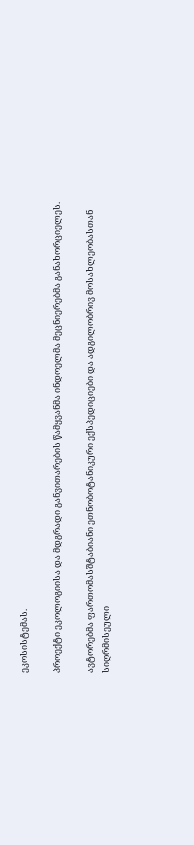ეკოსისტემას.

პროექტი ეკოლოგიისა და მდგრადი განვითარების წამყვანმა ინდოელმა მეცნიერებმა განახორციელეს.

ავტორებმა ფართომასშტაბიანი ეთნობოტანიკური ექსპედიციები და ადგილობრივ მოსახლეობასთან სიღრმისეული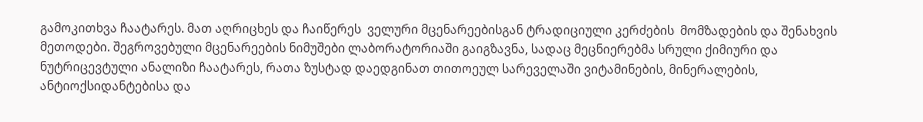გამოკითხვა ჩაატარეს. მათ აღრიცხეს და ჩაიწერეს  ველური მცენარეებისგან ტრადიციული კერძების  მომზადების და შენახვის მეთოდები. შეგროვებული მცენარეების ნიმუშები ლაბორატორიაში გაიგზავნა, სადაც მეცნიერებმა სრული ქიმიური და ნუტრიცევტული ანალიზი ჩაატარეს, რათა ზუსტად დაედგინათ თითოეულ სარეველაში ვიტამინების, მინერალების, ანტიოქსიდანტებისა და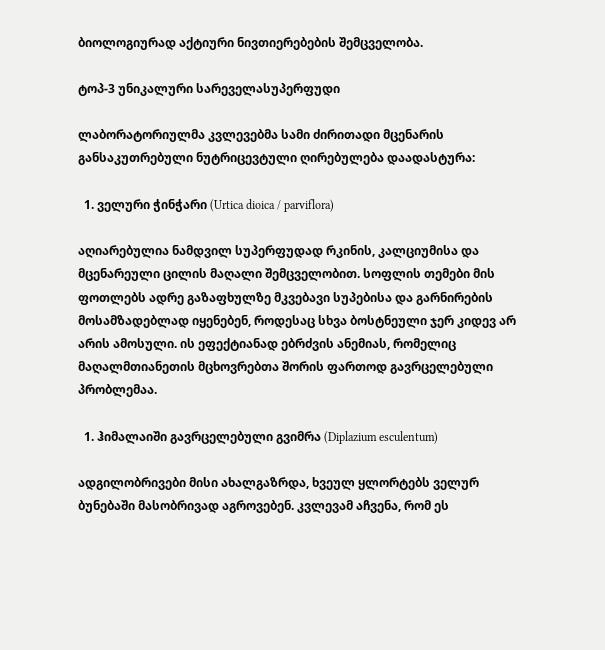ბიოლოგიურად აქტიური ნივთიერებების შემცველობა.

ტოპ-3 უნიკალური სარეველასუპერფუდი

ლაბორატორიულმა კვლევებმა სამი ძირითადი მცენარის განსაკუთრებული ნუტრიცევტული ღირებულება დაადასტურა:

  1. ველური ჭინჭარი (Urtica dioica / parviflora)

აღიარებულია ნამდვილ სუპერფუდად რკინის, კალციუმისა და მცენარეული ცილის მაღალი შემცველობით. სოფლის თემები მის ფოთლებს ადრე გაზაფხულზე მკვებავი სუპებისა და გარნირების მოსამზადებლად იყენებენ, როდესაც სხვა ბოსტნეული ჯერ კიდევ არ არის ამოსული. ის ეფექტიანად ებრძვის ანემიას, რომელიც მაღალმთიანეთის მცხოვრებთა შორის ფართოდ გავრცელებული პრობლემაა.

  1. ჰიმალაიში გავრცელებული გვიმრა (Diplazium esculentum)

ადგილობრივები მისი ახალგაზრდა, ხვეულ ყლორტებს ველურ ბუნებაში მასობრივად აგროვებენ. კვლევამ აჩვენა, რომ ეს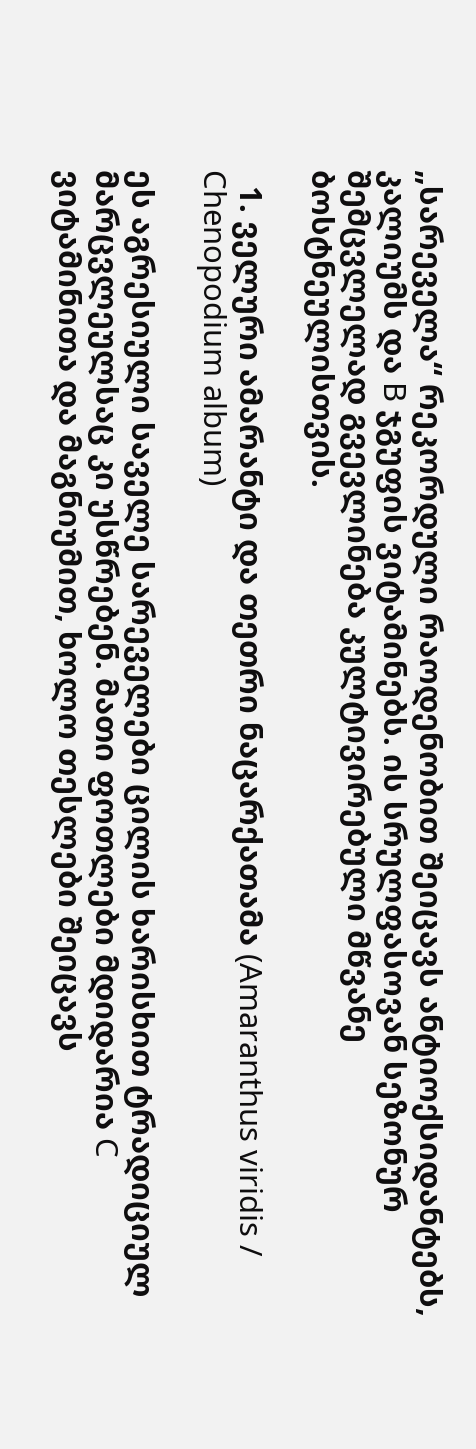„სარეველა“ რეკორდული რაოდენობით შეიცავს ანტიოქსიდანტებს, კალიუმს და B ჯგუფის ვიტამინებს. ის სრულფასოვან სეზონურ შემცვლელად გვევლინება კულტივირებული მწვანე ბოსტნეულისთვის.

  1. ველური ამარანტი და თეთრი ნაცარქათამა (Amaranthus viridis / Chenopodium album)

ეს აგრესიული საველე სარეველები ცილის ხარისხით ტრადიციულ მარცვლეულსაც კი უსწრებენ. მათი ფოთლები მდიდარია C ვიტამინითა და მაგნიუმით, ხოლო თესლები შეიცავს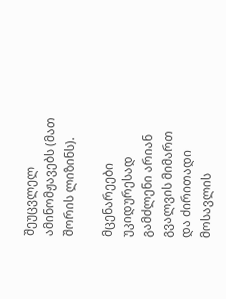შეუცვლელ ამინომჟავებს (მათ შორის ლიზინს).

მცენარეები უკიდურესად გამძლენი არიან გვალვის მიმართ და ძირითადი მოსავლის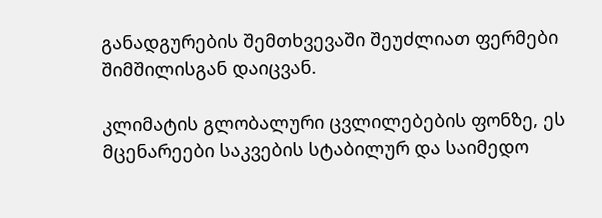განადგურების შემთხვევაში შეუძლიათ ფერმები შიმშილისგან დაიცვან.

კლიმატის გლობალური ცვლილებების ფონზე, ეს მცენარეები საკვების სტაბილურ და საიმედო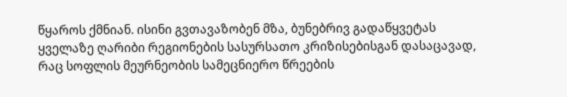წყაროს ქმნიან. ისინი გვთავაზობენ მზა, ბუნებრივ გადაწყვეტას ყველაზე ღარიბი რეგიონების სასურსათო კრიზისებისგან დასაცავად, რაც სოფლის მეურნეობის სამეცნიერო წრეების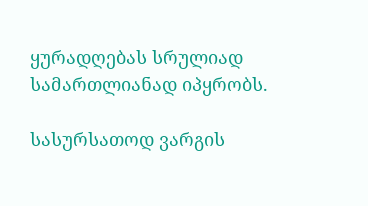ყურადღებას სრულიად სამართლიანად იპყრობს.

სასურსათოდ ვარგის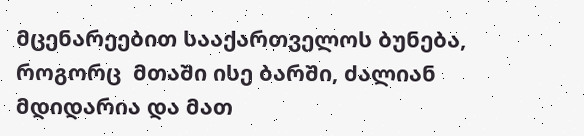მცენარეებით სააქართველოს ბუნება, როგორც  მთაში ისე ბარში, ძალიან მდიდარია და მათ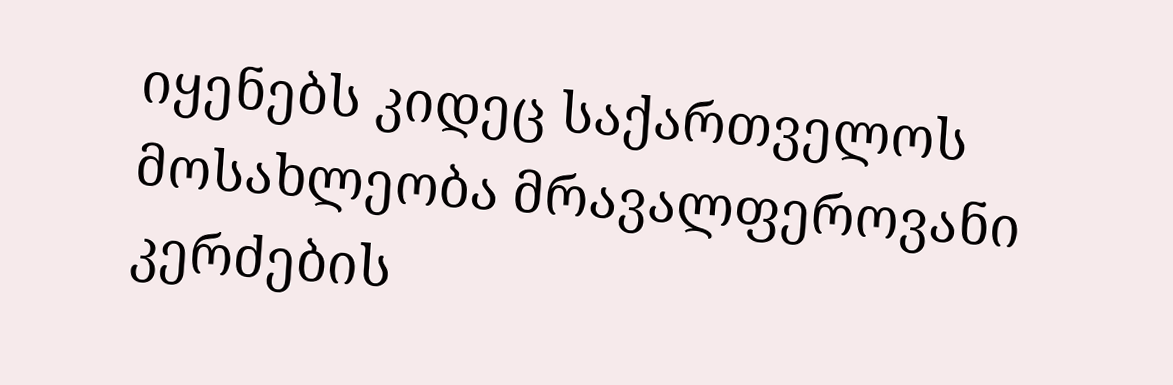იყენებს კიდეც საქართველოს მოსახლეობა მრავალფეროვანი კერძების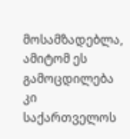მოსამზადებლა, ამიტომ ეს გამოცდილება კი საქართველოს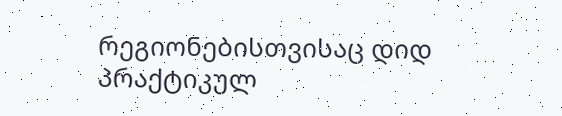რეგიონებისთვისაც დიდ პრაქტიკულ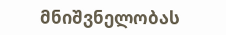მნიშვნელობას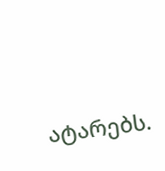ატარებს.